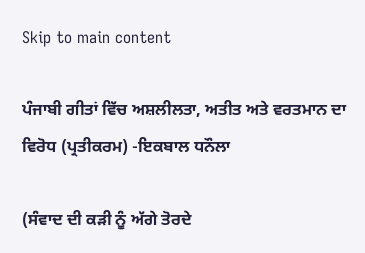Skip to main content

ਪੰਜਾਬੀ ਗੀਤਾਂ ਵਿੱਚ ਅਸ਼ਲੀਲਤਾ, ਅਤੀਤ ਅਤੇ ਵਰਤਮਾਨ ਦਾ ਵਿਰੋਧ (ਪ੍ਰਤੀਕਰਮ) -ਇਕਬਾਲ ਧਨੌਲਾ

(ਸੰਵਾਦ ਦੀ ਕੜੀ ਨੂੰ ਅੱਗੇ ਤੋਰਦੇ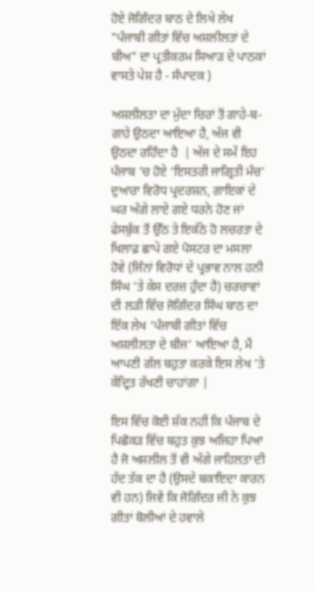ਹੋਏ ਜੋਗਿੰਦਰ ਬਾਠ ਦੇ ਲਿਖੇ ਲੇਖ "ਪੰਜਾਬੀ ਗੀਤਾਂ ਵਿੱਚ ਅਸ਼ਲੀਲਤਾਂ ਦੇ ਬੀਅ" ਦਾ ਪ੍ਰਤੀਕਰਮ ਸਿਆੜ ਦੇ ਪਾਠਕਾਂ ਵਾਸਤੇ ਪੇਸ਼ ਹੈ - ਸੰਪਾਦਕ )

ਅਸ਼ਲੀਲਤਾ ਦਾ ਮੁੱਦਾ ਚਿਰਾਂ ਤੋਂ ਗਾਹੇ-ਬ-ਗਾਹੇ ਉਠਦਾ ਆਇਆ ਹੈ, ਅੱਜ ਵੀ ਉਠਦਾ ਰਹਿੰਦਾ ਹੈ  | ਅੱਜ ਦੇ ਸਮੇਂ ਇਹ ਪੰਜਾਬ ’ਚ ਹੋਏ ‘ਇਸਤਰੀ ਜਾਗ੍ਰਿਤੀ ਮੰਚ’ ਦੁਆਰਾ ਵਿਰੋਧ ਪ੍ਰਦਰਸ਼ਨ, ਗਾਇਕਾਂ ਦੇ ਘਰ ਅੱਗੇ ਲਾਏ ਗਏ ਧਰਨੇ ਹੋਣ ਜਾਂ ਫੇਸਬੁੱਕ ਤੋਂ ਉੱਠ ਤੇ ਇਕੱਠੇ ਹੋ ਲਚਰਤਾ ਦੇ ਖਿਲਾਫ਼ ਛਾਪੇ ਗਏ ਪੋਸਟਰ ਦਾ ਮਸਲਾ ਹੋਵੇ (ਜਿੰਨਾਂ ਵਿਰੋਧਾਂ ਦੇ ਪ੍ਰਭਾਵ ਨਾਲ ਹਨੀ ਸਿੰਘ ’ਤੇ ਕੇਸ ਦਰਜ਼ ਹੁੰਦਾ ਹੈ) ਚਰਚਾਵਾਂ ਦੀ ਲੜੀ ਵਿੱਚ ਜੋਗਿੰਦਰ ਸਿੰਘ ਬਾਠ ਦਾ ਇੱਕ ਲੇਖ ‘ਪੰਜਾਬੀ ਗੀਤਾਂ ਵਿੱਚ ਅਸ਼ਲੀਲਤਾ ਦੇ ਬੀਜ’ ਆਇਆ ਹੈ, ਮੈਂ ਆਪਣੀ ਗੱਲ ਬਹੁਤਾ ਕਰਕੇ ਇਸ ਲੇਖ ’ਤੇ ਕੇਂਦ੍ਰਿਤ ਰੱਖਣੀ ਚਾਹਾਂਗਾ |

ਇਸ ਵਿੱਚ ਕੋਈ ਸ਼ੱਕ ਨਹੀਂ ਕਿ ਪੰਜਾਬ ਦੇ ਪਿਛੋਕੜ ਵਿੱਚ ਬਹੁਤ ਕੁਝ ਅਜਿਹਾ ਪਿਆ ਹੈ ਜੋ ਅਸ਼ਲੀਲ ਤੋਂ ਵੀ ਅੱਗੇ ਜਾਹਿਲਤਾ ਦੀ ਹੱਦ ਤੱਕ ਦਾ ਹੈ (ਉਸਦੇ ਬਕਾਇਦਾ ਕਾਰਨ ਵੀ ਹਨ) ਜਿਵੇਂ ਕਿ ਜੋਗਿੰਦਰ ਜੀ ਨੇ ਕੁਝ ਗੀਤਾਂ ਬੋਲੀਆਂ ਦੇ ਹਵਾਲੇ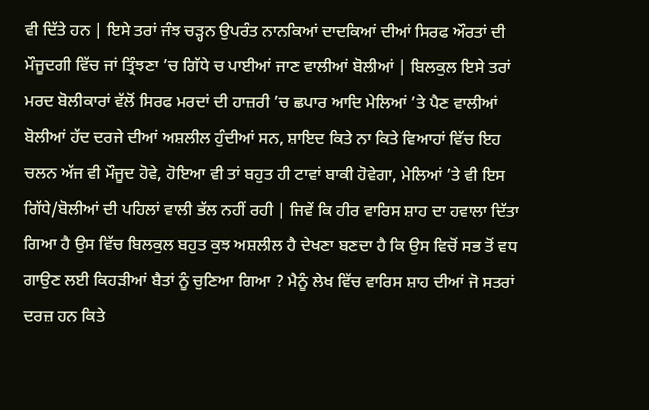ਵੀ ਦਿੱਤੇ ਹਨ | ਇਸੇ ਤਰਾਂ ਜੰਝ ਚੜ੍ਹਨ ਉਪਰੰਤ ਨਾਨਕਿਆਂ ਦਾਦਕਿਆਂ ਦੀਆਂ ਸਿਰਫ ਔਰਤਾਂ ਦੀ ਮੌਜੂਦਗੀ ਵਿੱਚ ਜਾਂ ਤ੍ਰਿੰਝਣਾ ’ਚ ਗਿੱਧੇ ਚ ਪਾਈਆਂ ਜਾਣ ਵਾਲੀਆਂ ਬੋਲੀਆਂ | ਬਿਲਕੁਲ ਇਸੇ ਤਰਾਂ ਮਰਦ ਬੋਲੀਕਾਰਾਂ ਵੱਲੋਂ ਸਿਰਫ ਮਰਦਾਂ ਦੀ ਹਾਜ਼ਰੀ ’ਚ ਛਪਾਰ ਆਦਿ ਮੇਲਿਆਂ ’ਤੇ ਪੈਣ ਵਾਲੀਆਂ ਬੋਲੀਆਂ ਹੱਦ ਦਰਜੇ ਦੀਆਂ ਅਸ਼ਲੀਲ ਹੁੰਦੀਆਂ ਸਨ, ਸ਼ਾਇਦ ਕਿਤੇ ਨਾ ਕਿਤੇ ਵਿਆਹਾਂ ਵਿੱਚ ਇਹ ਚਲਨ ਅੱਜ ਵੀ ਮੌਜੂਦ ਹੋਵੇ, ਹੋਇਆ ਵੀ ਤਾਂ ਬਹੁਤ ਹੀ ਟਾਵਾਂ ਬਾਕੀ ਹੋਵੇਗਾ, ਮੇਲਿਆਂ ’ਤੇ ਵੀ ਇਸ ਗਿੱਧੇ/ਬੋਲੀਆਂ ਦੀ ਪਹਿਲਾਂ ਵਾਲੀ ਭੱਲ ਨਹੀਂ ਰਹੀ | ਜਿਵੇਂ ਕਿ ਹੀਰ ਵਾਰਿਸ ਸ਼ਾਹ ਦਾ ਹਵਾਲਾ ਦਿੱਤਾ ਗਿਆ ਹੈ ਉਸ ਵਿੱਚ ਬਿਲਕੁਲ ਬਹੁਤ ਕੁਝ ਅਸ਼ਲੀਲ ਹੈ ਦੇਖਣਾ ਬਣਦਾ ਹੈ ਕਿ ਉਸ ਵਿਚੋਂ ਸਭ ਤੋਂ ਵਧ ਗਾਉਣ ਲਈ ਕਿਹੜੀਆਂ ਬੈਤਾਂ ਨੂੰ ਚੁਣਿਆ ਗਿਆ ? ਮੈਨੂੰ ਲੇਖ ਵਿੱਚ ਵਾਰਿਸ ਸ਼ਾਹ ਦੀਆਂ ਜੋ ਸਤਰਾਂ ਦਰਜ਼ ਹਨ ਕਿਤੇ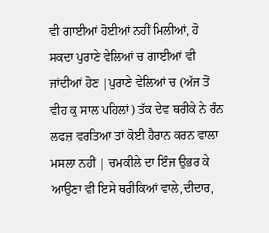ਵੀ ਗਾਈਆਂ ਹੋਈਆਂ ਨਹੀਂ ਮਿਲੀਆਂ, ਹੋ ਸਕਦਾ ਪੁਰਾਣੇ ਵੇਲਿਆਂ ਚ ਗਾਈਆਂ ਵੀ ਜਾਂਦੀਆਂ ਹੋਣ |ਪੁਰਾਣੇ ਵੇਲਿਆਂ ਚ (ਅੱਜ ਤੋਂ ਵੀਹ ਕੁ ਸਾਲ ਪਹਿਲਾਂ) ਤੱਕ ਦੇਵ ਥਰੀਕੇ ਨੇ ਰੰਨ ਲਫਜ਼ ਵਰਤਿਆ ਤਾਂ ਕੋਈ ਹੈਰਾਨ ਕਰਨ ਵਾਲਾ ਮਸਲਾ ਨਹੀਂ | ਚਮਕੀਲੇ ਦਾ ਇੰਜ ਉਭਰ ਕੇ ਆਉਣਾ ਵੀ ਇਸੇ ਥਰੀਕਿਆਂ ਵਾਲੇ,ਦੀਦਾਰ,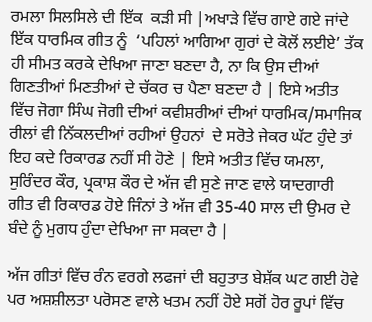ਰਮਲਾ ਸਿਲਸਿਲੇ ਦੀ ਇੱਕ  ਕੜੀ ਸੀ |ਅਖਾੜੇ ਵਿੱਚ ਗਾਏ ਗਏ ਜਾਂਦੇ ਇੱਕ ਧਾਰਮਿਕ ਗੀਤ ਨੂੰ  ‘ਪਹਿਲਾਂ ਆਗਿਆ ਗੁਰਾਂ ਦੇ ਕੋਲੋਂ ਲਈਏ’ ਤੱਕ ਹੀ ਸੀਮਤ ਕਰਕੇ ਦੇਖਿਆ ਜਾਣਾ ਬਣਦਾ ਹੈ, ਨਾ ਕਿ ਉਸ ਦੀਆਂ ਗਿਣਤੀਆਂ ਮਿਣਤੀਆਂ ਦੇ ਚੱਕਰ ਚ ਪੈਣਾ ਬਣਦਾ ਹੈ | ਇਸੇ ਅਤੀਤ ਵਿੱਚ ਜੋਗਾ ਸਿੰਘ ਜੋਗੀ ਦੀਆਂ ਕਵੀਸ਼ਰੀਆਂ ਦੀਆਂ ਧਾਰਮਿਕ/ਸਮਾਜਿਕ ਰੀਲਾਂ ਵੀ ਨਿੱਕਲਦੀਆਂ ਰਹੀਆਂ ਉਹਨਾਂ  ਦੇ ਸਰੋਤੇ ਜੇਕਰ ਘੱਟ ਹੁੰਦੇ ਤਾਂ ਇਹ ਕਦੇ ਰਿਕਾਰਡ ਨਹੀਂ ਸੀ ਹੋਣੇ | ਇਸੇ ਅਤੀਤ ਵਿੱਚ ਯਮਲਾ, ਸੁਰਿੰਦਰ ਕੌਰ, ਪ੍ਰਕਾਸ਼ ਕੌਰ ਦੇ ਅੱਜ ਵੀ ਸੁਣੇ ਜਾਣ ਵਾਲੇ ਯਾਦਗਾਰੀ ਗੀਤ ਵੀ ਰਿਕਾਰਡ ਹੋਏ ਜਿੰਨਾਂ ਤੇ ਅੱਜ ਵੀ 35-40 ਸਾਲ ਦੀ ਉਮਰ ਦੇ ਬੰਦੇ ਨੂੰ ਮੁਗਧ ਹੁੰਦਾ ਦੇਖਿਆ ਜਾ ਸਕਦਾ ਹੈ |

ਅੱਜ ਗੀਤਾਂ ਵਿੱਚ ਰੰਨ ਵਰਗੇ ਲਫਜਾਂ ਦੀ ਬਹੁਤਾਤ ਬੇਸ਼ੱਕ ਘਟ ਗਈ ਹੋਵੇ ਪਰ ਅਸ਼ਸ਼ੀਲਤਾ ਪਰੋਸਣ ਵਾਲੇ ਖਤਮ ਨਹੀਂ ਹੋਏ ਸਗੋਂ ਹੋਰ ਰੂਪਾਂ ਵਿੱਚ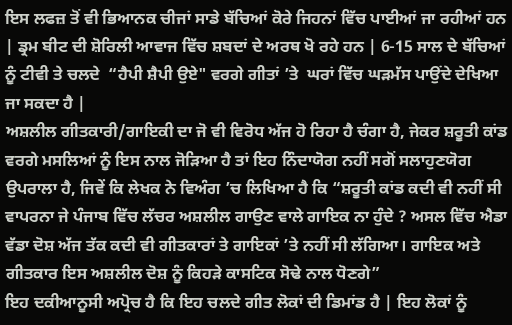ਇਸ ਲਫਜ਼ ਤੋਂ ਵੀ ਭਿਆਨਕ ਚੀਜਾਂ ਸਾਡੇ ਬੱਚਿਆਂ ਕੋਰੇ ਜਿਹਨਾਂ ਵਿੱਚ ਪਾਈਆਂ ਜਾ ਰਹੀਆਂ ਹਨ | ਡ੍ਰਮ ਬੀਟ ਦੀ ਸ਼ੋਰਿਲੀ ਆਵਾਜ ਵਿੱਚ ਸ਼ਬਦਾਂ ਦੇ ਅਰਥ ਖੋ ਰਹੇ ਹਨ | 6-15 ਸਾਲ ਦੇ ਬੱਚਿਆਂ ਨੂੰ ਟੀਵੀ ਤੇ ਚਲਦੇ  “ਹੈਪੀ ਸ਼ੈਪੀ ਉਏ" ਵਰਗੇ ਗੀਤਾਂ ’ਤੇ  ਘਰਾਂ ਵਿੱਚ ਘੜਮੱਸ ਪਾਉਂਦੇ ਦੇਖਿਆ ਜਾ ਸਕਦਾ ਹੈ |
ਅਸ਼ਲੀਲ ਗੀਤਕਾਰੀ/ਗਾਇਕੀ ਦਾ ਜੋ ਵੀ ਵਿਰੋਧ ਅੱਜ ਹੋ ਰਿਹਾ ਹੈ ਚੰਗਾ ਹੈ, ਜੇਕਰ ਸ਼ਰੂਤੀ ਕਾਂਡ ਵਰਗੇ ਮਸਲਿਆਂ ਨੂੰ ਇਸ ਨਾਲ ਜੋੜਿਆ ਹੈ ਤਾਂ ਇਹ ਨਿੰਦਾਯੋਗ ਨਹੀਂ ਸਗੋਂ ਸਲਾਹੁਣਯੋਗ ਉਪਰਾਲਾ ਹੈ, ਜਿਵੇਂ ਕਿ ਲੇਖਕ ਨੇ ਵਿਅੰਗ ’ਚ ਲਿਖਿਆ ਹੈ ਕਿ “ਸ਼ਰੂਤੀ ਕਾਂਡ ਕਦੀ ਵੀ ਨਹੀਂ ਸੀ ਵਾਪਰਨਾ ਜੇ ਪੰਜਾਬ ਵਿੱਚ ਲੱਚਰ ਅਸ਼ਲੀਲ ਗਾਉਣ ਵਾਲੇ ਗਾਇਕ ਨਾ ਹੁੰਦੇ ? ਅਸਲ ਵਿੱਚ ਐਡਾ ਵੱਡਾ ਦੋਸ਼ ਅੱਜ ਤੱਕ ਕਦੀ ਵੀ ਗੀਤਕਾਰਾਂ ਤੇ ਗਾਇਕਾਂ ’ਤੇ ਨਹੀਂ ਸੀ ਲੱਗਿਆ। ਗਾਇਕ ਅਤੇ ਗੀਤਕਾਰ ਇਸ ਅਸ਼ਲੀਲ ਦੋਸ਼ ਨੂੰ ਕਿਹੜੇ ਕਾਸਟਿਕ ਸੋਢੇ ਨਾਲ ਧੋਣਗੇ”
ਇਹ ਦਕੀਆਨੂਸੀ ਅਪ੍ਰੋਚ ਹੈ ਕਿ ਇਹ ਚਲਦੇ ਗੀਤ ਲੋਕਾਂ ਦੀ ਡਿਮਾਂਡ ਹੈ | ਇਹ ਲੋਕਾਂ ਨੂੰ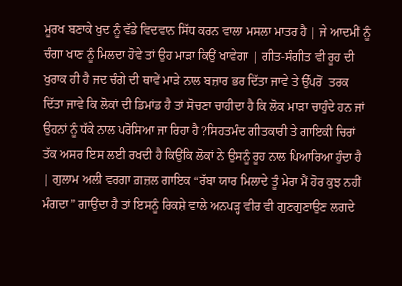ਮੂਰਖ ਬਣਾਕੇ ਖੁਦ ਨੂੰ ਵੱਡੇ ਵਿਦਵਾਨ ਸਿੱਧ ਕਰਨ ਵਾਲਾ ਮਸਲਾ ਮਾਤਰ ਹੈ | ਜੇ ਆਦਮੀਂ ਨੂੰ ਚੰਗਾ ਖਾਣ ਨੂੰ ਮਿਲਦਾ ਹੋਵੇ ਤਾਂ ਉਹ ਮਾੜਾ ਕਿਉਂ ਖਾਵੇਗਾ | ਗੀਤ-ਸੰਗੀਤ ਵੀ ਰੂਹ ਦੀ ਖੁਰਾਕ ਹੀ ਹੈ ਜਦ ਚੰਗੇ ਦੀ ਥਾਵੇਂ ਮਾੜੇ ਨਾਲ ਬਜ਼ਾਰ ਭਰ ਦਿੱਤਾ ਜਾਵੇ ਤੇ ਉੱਪਰੋਂ  ਤਰਕ ਦਿੱਤਾ ਜਾਵੇ ਕਿ ਲੋਕਾਂ ਦੀ ਡਿਮਾਂਡ ਹੈ ਤਾਂ ਸੋਚਣਾ ਚਾਹੀਦਾ ਹੈ ਕਿ ਲੋਕ ਮਾੜਾ ਚਾਹੁੰਦੇ ਹਨ ਜਾਂ ਉਹਨਾਂ ਨੂੰ ਧੱਕੇ ਨਾਲ ਪਰੋਸਿਆ ਜਾ ਰਿਹਾ ਹੈ ?ਸਿਹਤਮੰਦ ਗੀਤਕਾਰੀ ਤੇ ਗਾਇਕੀ ਚਿਰਾਂ ਤੱਕ ਅਸਰ ਇਸ ਲਈ ਰਖਦੀ ਹੈ ਕਿਉਂਕਿ ਲੋਕਾਂ ਨੇ ਉਸਨੂੰ ਰੂਹ ਨਾਲ ਪਿਆਰਿਆ ਹੁੰਦਾ ਹੈ | ਗੁਲਾਮ ਅਲੀ ਵਰਗਾ ਗ਼ਜ਼ਲ ਗਾਇਕ “ਰੱਬਾ ਯਾਰ ਮਿਲਾਦੇ ਤੂੰ ਮੇਰਾ ਮੈਂ ਹੋਰ ਕੁਝ ਨਹੀਂ ਮੰਗਦਾ” ਗਾਉਂਦਾ ਹੈ ਤਾਂ ਇਸਨੂੰ ਰਿਕਸ਼ੇ ਵਾਲੇ ਅਨਪੜ੍ਹ ਵੀਰ ਵੀ ਗੁਣਗੁਣਾਉਣ ਲਗਦੇ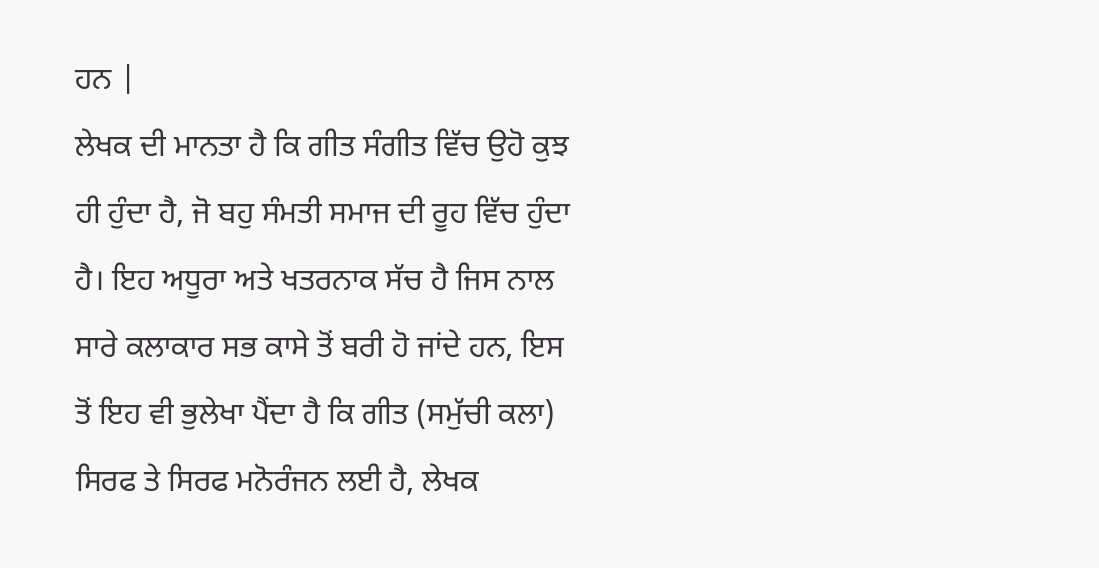ਹਨ |
ਲੇਖਕ ਦੀ ਮਾਨਤਾ ਹੈ ਕਿ ਗੀਤ ਸੰਗੀਤ ਵਿੱਚ ਉਹੋ ਕੁਝ ਹੀ ਹੁੰਦਾ ਹੈ, ਜੋ ਬਹੁ ਸੰਮਤੀ ਸਮਾਜ ਦੀ ਰੂਹ ਵਿੱਚ ਹੁੰਦਾ ਹੈ। ਇਹ ਅਧੂਰਾ ਅਤੇ ਖਤਰਨਾਕ ਸੱਚ ਹੈ ਜਿਸ ਨਾਲ ਸਾਰੇ ਕਲਾਕਾਰ ਸਭ ਕਾਸੇ ਤੋਂ ਬਰੀ ਹੋ ਜਾਂਦੇ ਹਨ, ਇਸ ਤੋਂ ਇਹ ਵੀ ਭੁਲੇਖਾ ਪੈਂਦਾ ਹੈ ਕਿ ਗੀਤ (ਸਮੁੱਚੀ ਕਲਾ) ਸਿਰਫ ਤੇ ਸਿਰਫ ਮਨੋਰੰਜਨ ਲਈ ਹੈ, ਲੇਖਕ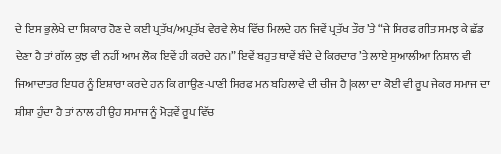ਦੇ ਇਸ ਭੁਲੇਖੇ ਦਾ ਸ਼ਿਕਾਰ ਹੋਣ ਦੇ ਕਈ ਪ੍ਰਤੱਖ/ਅਪ੍ਰਤੱਖ ਵੇਰਵੇ ਲੇਖ ਵਿੱਚ ਮਿਲਦੇ ਹਨ ਜਿਵੇਂ ਪ੍ਰਤੱਖ ਤੌਰ ’ਤੇ “ਜੇ ਸਿਰਫ ਗੀਤ ਸਮਝ ਕੇ ਛੱਡ ਦੇਣਾ ਹੈ ਤਾਂ ਗੱਲ ਕੁਝ ਵੀ ਨਹੀਂ ਆਮ ਲੋਕ ਇਵੇਂ ਹੀ ਕਰਦੇ ਹਨ।” ਇਵੇਂ ਬਹੁਤ ਥਾਵੇਂ ਬੰਦੇ ਦੇ ਕਿਰਦਾਰ ’ਤੇ ਲਾਏ ਸੁਆਲੀਆ ਨਿਸ਼ਾਨ ਵੀ ਜਿਆਦਾਤਰ ਇਧਰ ਨੂੰ ਇਸ਼ਾਰਾ ਕਰਦੇ ਹਨ ਕਿ ਗਾਉਣ-ਪਾਣੀ ਸਿਰਫ ਮਨ ਬਹਿਲਾਵੇ ਦੀ ਚੀਜ ਹੈ |ਕਲਾ ਦਾ ਕੋਈ ਵੀ ਰੂਪ ਜੇਕਰ ਸਮਾਜ ਦਾ ਸ਼ੀਸ਼ਾ ਹੁੰਦਾ ਹੈ ਤਾਂ ਨਾਲ ਹੀ ਉਹ ਸਮਾਜ ਨੂੰ ਮੋੜਵੇਂ ਰੂਪ ਵਿੱਚ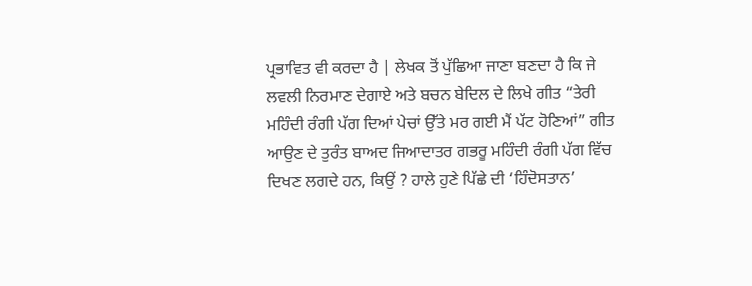ਪ੍ਰਭਾਵਿਤ ਵੀ ਕਰਦਾ ਹੈ | ਲੇਖਕ ਤੋਂ ਪੁੱਛਿਆ ਜਾਣਾ ਬਣਦਾ ਹੈ ਕਿ ਜੇ ਲਵਲੀ ਨਿਰਮਾਣ ਦੇਗਾਏ ਅਤੇ ਬਚਨ ਬੇਦਿਲ ਦੇ ਲਿਖੇ ਗੀਤ “ਤੇਰੀ ਮਹਿੰਦੀ ਰੰਗੀ ਪੱਗ ਦਿਆਂ ਪੇਚਾਂ ਉੱਤੇ ਮਰ ਗਈ ਮੈਂ ਪੱਟ ਹੋਣਿਆਂ” ਗੀਤ ਆਉਣ ਦੇ ਤੁਰੰਤ ਬਾਅਦ ਜਿਆਦਾਤਰ ਗਭਰੂ ਮਹਿੰਦੀ ਰੰਗੀ ਪੱਗ ਵਿੱਚ ਦਿਖਣ ਲਗਦੇ ਹਨ, ਕਿਉਂ ? ਹਾਲੇ ਹੁਣੇ ਪਿੱਛੇ ਦੀ ‘ਹਿੰਦੋਸਤਾਨ’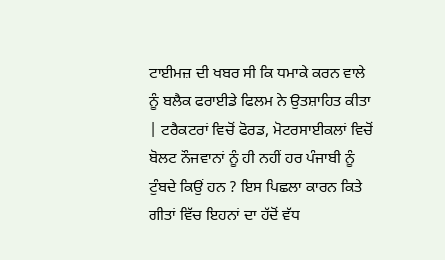ਟਾਈਮਜ਼ ਦੀ ਖਬਰ ਸੀ ਕਿ ਧਮਾਕੇ ਕਰਨ ਵਾਲੇ ਨੂੰ ਬਲੈਕ ਫਰਾਈਡੇ ਫਿਲਮ ਨੇ ਉਤਸ਼ਾਹਿਤ ਕੀਤਾ | ਟਰੈਕਟਰਾਂ ਵਿਚੋਂ ਫੋਰਡ, ਮੋਟਰਸਾਈਕਲਾਂ ਵਿਚੋਂ ਬੋਲਟ ਨੌਜਵਾਨਾਂ ਨੂੰ ਹੀ ਨਹੀਂ ਹਰ ਪੰਜਾਬੀ ਨੂੰ ਟੁੰਬਦੇ ਕਿਉਂ ਹਨ ? ਇਸ ਪਿਛਲਾ ਕਾਰਨ ਕਿਤੇ ਗੀਤਾਂ ਵਿੱਚ ਇਹਨਾਂ ਦਾ ਹੱਦੋਂ ਵੱਧ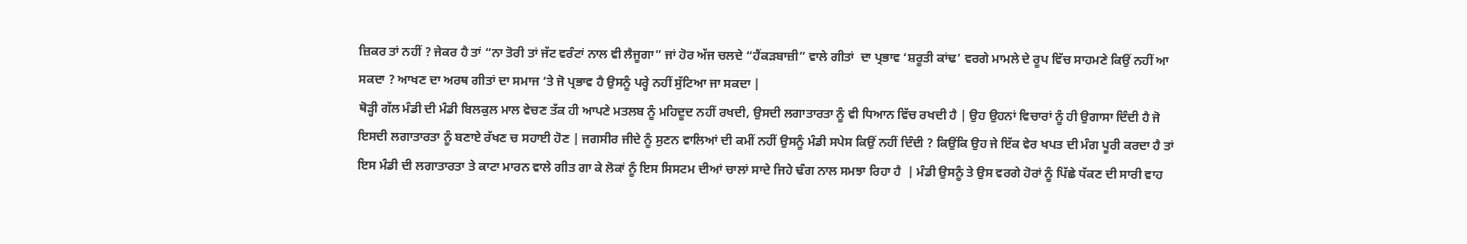ਜ਼ਿਕਰ ਤਾਂ ਨਹੀਂ ? ਜੇਕਰ ਹੈ ਤਾਂ “ਨਾ ਤੋਰੀ ਤਾਂ ਜੱਟ ਵਰੰਟਾਂ ਨਾਲ ਵੀ ਲੈਜੂਗਾ” ਜਾਂ ਹੋਰ ਅੱਜ ਚਲਦੇ “ਹੈਂਕੜਬਾਜ਼ੀ” ਵਾਲੇ ਗੀਤਾਂ  ਦਾ ਪ੍ਰਭਾਵ ‘ਸ਼ਰੂਤੀ ਕਾਂਢ’ ਵਰਗੇ ਮਾਮਲੇ ਦੇ ਰੂਪ ਵਿੱਚ ਸਾਹਮਣੇ ਕਿਉਂ ਨਹੀਂ ਆ ਸਕਦਾ ? ਆਖਣ ਦਾ ਅਰਥ ਗੀਤਾਂ ਦਾ ਸਮਾਜ ‘ਤੇ ਜੋ ਪ੍ਰਭਾਵ ਹੈ ਉਸਨੂੰ ਪਰ੍ਹੇ ਨਹੀਂ ਸੁੱਟਿਆ ਜਾ ਸਕਦਾ |
ਥੋੜ੍ਹੀ ਗੱਲ ਮੰਡੀ ਦੀ ਮੰਡੀ ਬਿਲਕੁਲ ਮਾਲ ਵੇਚਣ ਤੱਕ ਹੀ ਆਪਣੇ ਮਤਲਬ ਨੂੰ ਮਹਿਦੂਦ ਨਹੀਂ ਰਖਦੀ, ਉਸਦੀ ਲਗਾਤਾਰਤਾ ਨੂੰ ਵੀ ਧਿਆਨ ਵਿੱਚ ਰਖਦੀ ਹੈ | ਉਹ ਉਹਨਾਂ ਵਿਚਾਰਾਂ ਨੂੰ ਹੀ ਉਗਾਸਾ ਦਿੰਦੀ ਹੈ ਜੋ ਇਸਦੀ ਲਗਾਤਾਰਤਾ ਨੂੰ ਬਣਾਏ ਰੱਖਣ ਚ ਸਹਾਈ ਹੋਣ | ਜਗਸੀਰ ਜੀਦੇ ਨੂੰ ਸੁਣਨ ਵਾਲਿਆਂ ਦੀ ਕਮੀਂ ਨਹੀਂ ਉਸਨੂੰ ਮੰਡੀ ਸਪੇਸ ਕਿਉਂ ਨਹੀਂ ਦਿੰਦੀ ? ਕਿਉਂਕਿ ਉਹ ਜੇ ਇੱਕ ਵੇਰ ਖਪਤ ਦੀ ਮੰਗ ਪੂਰੀ ਕਰਦਾ ਹੈ ਤਾਂ ਇਸ ਮੰਡੀ ਦੀ ਲਗਾਤਾਰਤਾ ਤੇ ਕਾਟਾ ਮਾਰਨ ਵਾਲੇ ਗੀਤ ਗਾ ਕੇ ਲੋਕਾਂ ਨੂੰ ਇਸ ਸਿਸਟਮ ਦੀਆਂ ਚਾਲਾਂ ਸਾਦੇ ਜਿਹੇ ਢੰਗ ਨਾਲ ਸਮਝਾ ਰਿਹਾ ਹੈ  | ਮੰਡੀ ਉਸਨੂੰ ਤੇ ਉਸ ਵਰਗੇ ਹੋਰਾਂ ਨੂੰ ਪਿੱਛੇ ਧੱਕਣ ਦੀ ਸਾਰੀ ਵਾਹ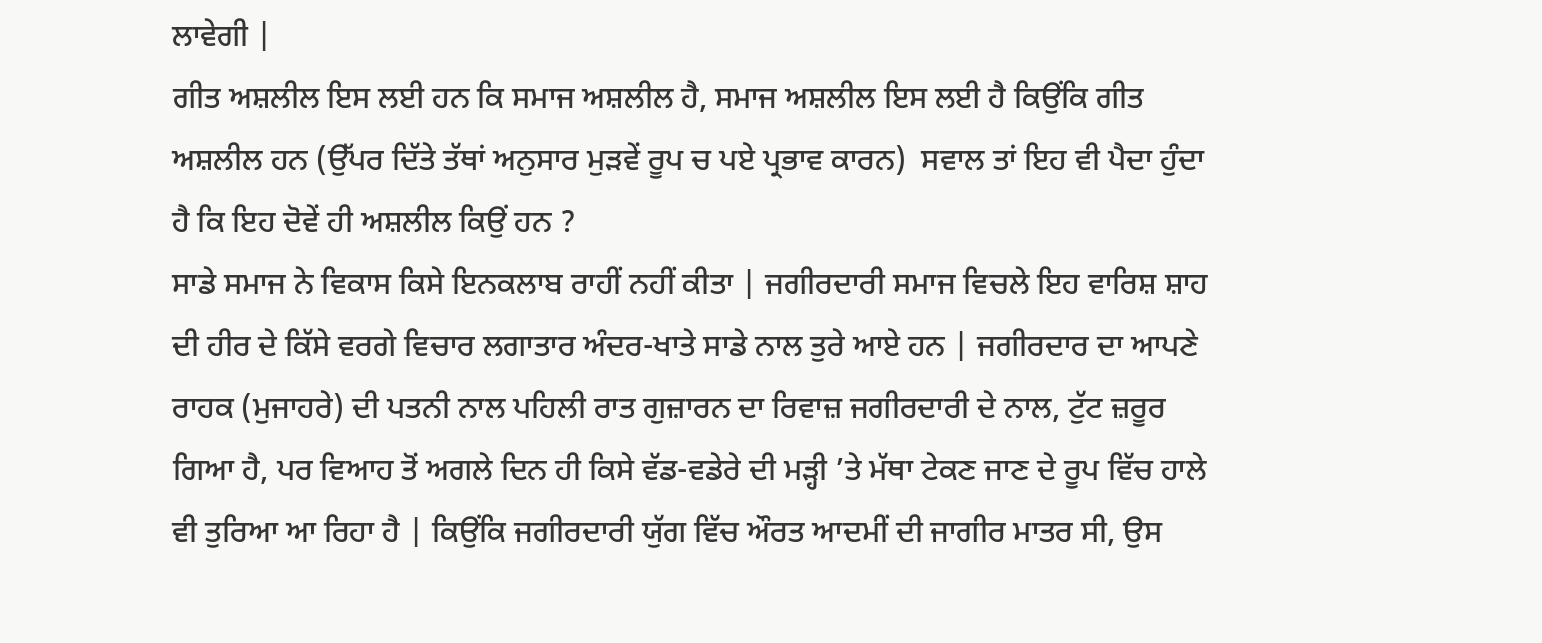ਲਾਵੇਗੀ |
ਗੀਤ ਅਸ਼ਲੀਲ ਇਸ ਲਈ ਹਨ ਕਿ ਸਮਾਜ ਅਸ਼ਲੀਲ ਹੈ, ਸਮਾਜ ਅਸ਼ਲੀਲ ਇਸ ਲਈ ਹੈ ਕਿਉਂਕਿ ਗੀਤ ਅਸ਼ਲੀਲ ਹਨ (ਉੱਪਰ ਦਿੱਤੇ ਤੱਥਾਂ ਅਨੁਸਾਰ ਮੁੜਵੇਂ ਰੂਪ ਚ ਪਏ ਪ੍ਰਭਾਵ ਕਾਰਨ)  ਸਵਾਲ ਤਾਂ ਇਹ ਵੀ ਪੈਦਾ ਹੁੰਦਾ ਹੈ ਕਿ ਇਹ ਦੋਵੇਂ ਹੀ ਅਸ਼ਲੀਲ ਕਿਉਂ ਹਨ ?
ਸਾਡੇ ਸਮਾਜ ਨੇ ਵਿਕਾਸ ਕਿਸੇ ਇਨਕਲਾਬ ਰਾਹੀਂ ਨਹੀਂ ਕੀਤਾ | ਜਗੀਰਦਾਰੀ ਸਮਾਜ ਵਿਚਲੇ ਇਹ ਵਾਰਿਸ਼ ਸ਼ਾਹ ਦੀ ਹੀਰ ਦੇ ਕਿੱਸੇ ਵਰਗੇ ਵਿਚਾਰ ਲਗਾਤਾਰ ਅੰਦਰ-ਖਾਤੇ ਸਾਡੇ ਨਾਲ ਤੁਰੇ ਆਏ ਹਨ | ਜਗੀਰਦਾਰ ਦਾ ਆਪਣੇ ਰਾਹਕ (ਮੁਜਾਹਰੇ) ਦੀ ਪਤਨੀ ਨਾਲ ਪਹਿਲੀ ਰਾਤ ਗੁਜ਼ਾਰਨ ਦਾ ਰਿਵਾਜ਼ ਜਗੀਰਦਾਰੀ ਦੇ ਨਾਲ, ਟੁੱਟ ਜ਼ਰੂਰ ਗਿਆ ਹੈ, ਪਰ ਵਿਆਹ ਤੋਂ ਅਗਲੇ ਦਿਨ ਹੀ ਕਿਸੇ ਵੱਡ-ਵਡੇਰੇ ਦੀ ਮੜ੍ਹੀ ’ਤੇ ਮੱਥਾ ਟੇਕਣ ਜਾਣ ਦੇ ਰੂਪ ਵਿੱਚ ਹਾਲੇ ਵੀ ਤੁਰਿਆ ਆ ਰਿਹਾ ਹੈ | ਕਿਉਂਕਿ ਜਗੀਰਦਾਰੀ ਯੁੱਗ ਵਿੱਚ ਔਰਤ ਆਦਮੀਂ ਦੀ ਜਾਗੀਰ ਮਾਤਰ ਸੀ, ਉਸ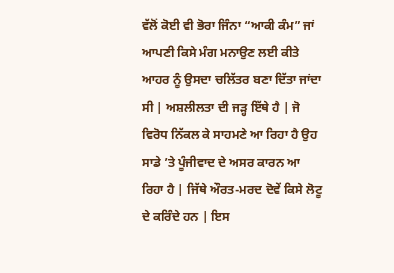ਵੱਲੋਂ ਕੋਈ ਵੀ ਭੋਰਾ ਜਿੰਨਾ “ਆਕੀ ਕੰਮ” ਜਾਂ ਆਪਣੀ ਕਿਸੇ ਮੰਗ ਮਨਾਉਣ ਲਈ ਕੀਤੇ ਆਹਰ ਨੂੰ ਉਸਦਾ ਚਲਿੱਤਰ ਬਣਾ ਦਿੱਤਾ ਜਾਂਦਾ ਸੀ | ਅਸ਼ਲੀਲਤਾ ਦੀ ਜੜ੍ਹ ਇੱਥੇ ਹੈ | ਜੋ ਵਿਰੋਧ ਨਿੱਕਲ ਕੇ ਸਾਹਮਣੇ ਆ ਰਿਹਾ ਹੈ ਉਹ ਸਾਡੇ ’ਤੇ ਪੂੰਜੀਵਾਦ ਦੇ ਅਸਰ ਕਾਰਨ ਆ ਰਿਹਾ ਹੈ | ਜਿੱਥੇ ਔਰਤ-ਮਰਦ ਦੋਵੇਂ ਕਿਸੇ ਲੋਟੂ ਦੇ ਕਰਿੰਦੇ ਹਨ | ਇਸ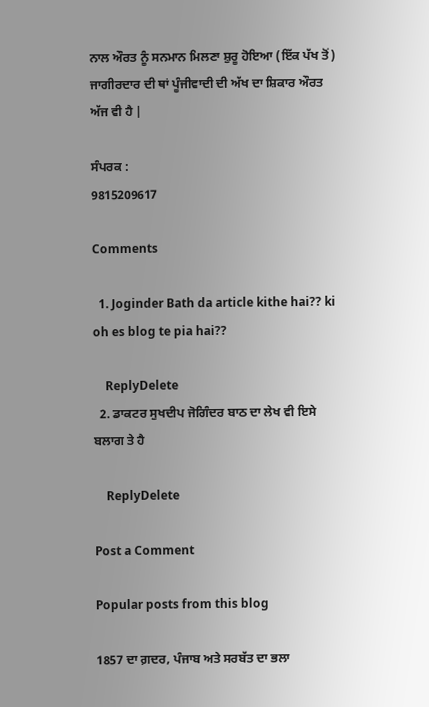ਨਾਲ ਔਰਤ ਨੂੰ ਸਨਮਾਨ ਮਿਲਣਾ ਸ਼ੁਰੂ ਹੋਇਆ (ਇੱਕ ਪੱਖ ਤੋਂ) ਜਾਗੀਰਦਾਰ ਦੀ ਥਾਂ ਪੂੰਜੀਵਾਦੀ ਦੀ ਅੱਖ ਦਾ ਸ਼ਿਕਾਰ ਔਰਤ ਅੱਜ ਵੀ ਹੈ |

ਸੰਪਰਕ :
9815209617

Comments

  1. Joginder Bath da article kithe hai?? ki oh es blog te pia hai??

    ReplyDelete
  2. ਡਾਕਟਰ ਸੁਖਦੀਪ ਜੋਗਿੰਦਰ ਬਾਠ ਦਾ ਲੇਖ ਵੀ ਇਸੇ ਬਲਾਗ ਤੇ ਹੈ

    ReplyDelete

Post a Comment

Popular posts from this blog

1857 ਦਾ ਗ਼ਦਰ, ਪੰਜਾਬ ਅਤੇ ਸਰਬੱਤ ਦਾ ਭਲਾ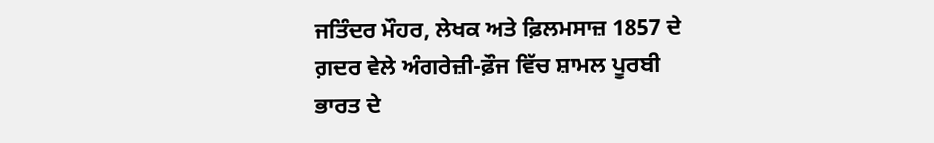ਜਤਿੰਦਰ ਮੌਹਰ, ਲੇਖਕ ਅਤੇ ਫ਼ਿਲਮਸਾਜ਼ 1857 ਦੇ ਗ਼ਦਰ ਵੇਲੇ ਅੰਗਰੇਜ਼ੀ-ਫ਼ੌਜ ਵਿੱਚ ਸ਼ਾਮਲ ਪੂਰਬੀ ਭਾਰਤ ਦੇ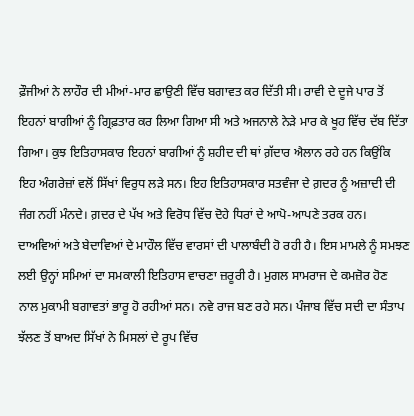ਫ਼ੌਜੀਆਂ ਨੇ ਲਾਹੌਰ ਦੀ ਮੀਆਂ-ਮਾਰ ਛਾਉਣੀ ਵਿੱਚ ਬਗਾਵਤ ਕਰ ਦਿੱਤੀ ਸੀ। ਰਾਵੀ ਦੇ ਦੂਜੇ ਪਾਰ ਤੋਂ ਇਹਨਾਂ ਬਾਗੀਆਂ ਨੂੰ ਗ੍ਰਿਫ਼ਤਾਰ ਕਰ ਲਿਆ ਗਿਆ ਸੀ ਅਤੇ ਅਜਨਾਲੇ ਨੇੜੇ ਮਾਰ ਕੇ ਖੂਹ ਵਿੱਚ ਦੱਬ ਦਿੱਤਾ ਗਿਆ। ਕੁਝ ਇਤਿਹਾਸਕਾਰ ਇਹਨਾਂ ਬਾਗੀਆਂ ਨੂੰ ਸ਼ਹੀਦ ਦੀ ਥਾਂ ਗ਼ੱਦਾਰ ਐਲਾਨ ਰਹੇ ਹਨ ਕਿਉਂਕਿ ਇਹ ਅੰਗਰੇਜ਼ਾਂ ਵਲੋਂ ਸਿੱਖਾਂ ਵਿਰੁਧ ਲੜੇ ਸਨ। ਇਹ ਇਤਿਹਾਸਕਾਰ ਸਤਵੰਜਾ ਦੇ ਗ਼ਦਰ ਨੂੰ ਅਜ਼ਾਦੀ ਦੀ ਜੰਗ ਨਹੀਂ ਮੰਨਦੇ। ਗ਼ਦਰ ਦੇ ਪੱਖ ਅਤੇ ਵਿਰੋਧ ਵਿੱਚ ਦੋਹੇ ਧਿਰਾਂ ਦੇ ਆਪੋ-ਆਪਣੇ ਤਰਕ ਹਨ। ਦਾਅਵਿਆਂ ਅਤੇ ਬੇਦਾਵਿਆਂ ਦੇ ਮਾਹੌਲ ਵਿੱਚ ਵਾਰਸਾਂ ਦੀ ਪਾਲਾਬੰਦੀ ਹੋ ਰਹੀ ਹੈ। ਇਸ ਮਾਮਲੇ ਨੂੰ ਸਮਝਣ ਲਈ ਉਨ੍ਹਾਂ ਸਮਿਆਂ ਦਾ ਸਮਕਾਲੀ ਇਤਿਹਾਸ ਵਾਚਣਾ ਜ਼ਰੂਰੀ ਹੈ। ਮੁਗਲ ਸਾਮਰਾਜ ਦੇ ਕਮਜ਼ੋਰ ਹੋਣ ਨਾਲ ਮੁਕਾਮੀ ਬਗਾਵਤਾਂ ਭਾਰੂ ਹੋ ਰਹੀਆਂ ਸਨ। ਨਵੇ ਰਾਜ ਬਣ ਰਹੇ ਸਨ। ਪੰਜਾਬ ਵਿੱਚ ਸਦੀ ਦਾ ਸੰਤਾਪ ਝੱਲਣ ਤੋਂ ਬਾਅਦ ਸਿੱਖਾਂ ਨੇ ਮਿਸਲਾਂ ਦੇ ਰੂਪ ਵਿੱਚ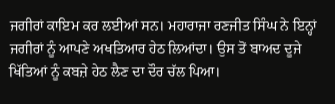ਜਗੀਰਾਂ ਕਾਇਮ ਕਰ ਲਈਆਂ ਸਨ। ਮਹਾਰਾਜਾ ਰਣਜੀਤ ਸਿੰਘ ਨੇ ਇਨ੍ਹਾਂ ਜਗੀਰਾਂ ਨੂੰ ਆਪਣੇ ਅਖਤਿਆਰ ਹੇਠ ਲਿਆਂਦਾ। ਉਸ ਤੋਂ ਬਾਅਦ ਦੂਜੇ  ਖਿੱਤਿਆਂ ਨੂੰ ਕਬਜ਼ੇ ਹੇਠ ਲੈਣ ਦਾ ਦੌਰ ਚੱਲ ਪਿਆ।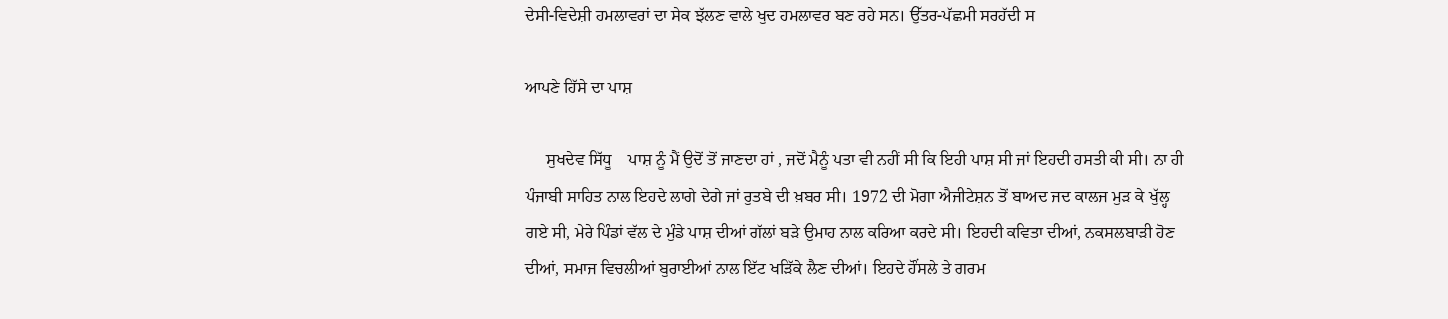ਦੇਸੀ-ਵਿਦੇਸ਼ੀ ਹਮਲਾਵਰਾਂ ਦਾ ਸੇਕ ਝੱਲਣ ਵਾਲੇ ਖੁਦ ਹਮਲਾਵਰ ਬਣ ਰਹੇ ਸਨ। ਉੱਤਰ-ਪੱਛਮੀ ਸਰਹੱਦੀ ਸ

ਆਪਣੇ ਹਿੱਸੇ ਦਾ ਪਾਸ਼

     ਸੁਖਦੇਵ ਸਿੱਧੂ    ਪਾਸ਼ ਨੂੰ ਮੈਂ ਉਦੋਂ ਤੋਂ ਜਾਣਦਾ ਹਾਂ , ਜਦੋਂ ਮੈਨੂੰ ਪਤਾ ਵੀ ਨਹੀਂ ਸੀ ਕਿ ਇਹੀ ਪਾਸ਼ ਸੀ ਜਾਂ ਇਹਦੀ ਹਸਤੀ ਕੀ ਸੀ। ਨਾ ਹੀ ਪੰਜਾਬੀ ਸਾਹਿਤ ਨਾਲ ਇਹਦੇ ਲਾਗੇ ਦੇਗੇ ਜਾਂ ਰੁਤਬੇ ਦੀ ਖ਼ਬਰ ਸੀ। 1972 ਦੀ ਮੋਗਾ ਐਜੀਟੇਸ਼ਨ ਤੋਂ ਬਾਅਦ ਜਦ ਕਾਲਜ ਮੁਡ਼ ਕੇ ਖੁੱਲ੍ਹ ਗਏ ਸੀ, ਮੇਰੇ ਪਿੰਡਾਂ ਵੱਲ ਦੇ ਮੁੰਡੇ ਪਾਸ਼ ਦੀਆਂ ਗੱਲਾਂ ਬਡ਼ੇ ਉਮਾਹ ਨਾਲ ਕਰਿਆ ਕਰਦੇ ਸੀ। ਇਹਦੀ ਕਵਿਤਾ ਦੀਆਂ, ਨਕਸਲਬਾਡ਼ੀ ਹੋਣ ਦੀਆਂ, ਸਮਾਜ ਵਿਚਲੀਆਂ ਬੁਰਾਈਆਂ ਨਾਲ ਇੱਟ ਖਡ਼ਿੱਕੇ ਲੈਣ ਦੀਆਂ। ਇਹਦੇ ਹੌਂਸਲੇ ਤੇ ਗਰਮ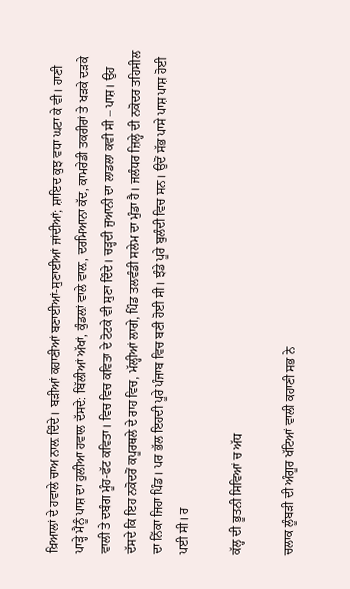ਖ਼ਿਆਲਾਂ ਦੇ ਹਵਾਲੇ ਚਾਅ ਨਾਲ਼ ਦਿੰਦੇ। ਬਡ਼ੀਆਂ ਕਹਾਣੀਆਂ ਬਣਾਈਆਂ-ਸੁਣਾਈਆਂ ਜਾਂਦੀਆਂ; ਸ਼ਾਇਦ ਕੁਝ ਵਧਾ ਘਟਾ ਕੇ ਵੀ। ਹਾਣੀ ਪਾਡ਼੍ਹੇ ਮੈਨੂੰ ਪਾਸ਼ ਦਾ ਹੁਲੀਆ ਹਵਾਲ ਦੱਸਦੇ: ਬਿੱਲੀਆਂ ਅੱਖਾਂ, ਕੁੰਡਲ਼ਾਂ ਵਾਲੇ ਵਾਲ਼, ਦਰਮਿਆਨਾ ਕੱਦ, ਕਾਮਰੇਡੀ ਤਕਰੀਰਾਂ ਤੇ ਖਡ਼ਕੇ ਦਡ਼ਕੇ ਵਾਲੀ ਤੇ ਦਬੰਗ ਮੂੰਹ-ਫੱਟ ਕਵਿਤਾ। ਵਿਚ ਵਿਚ ਕਵਿਤਾ ਦੇ ਟੋਟਕੇ ਵੀ ਸੁਣਾ ਦਿੰਦੇ। ਚਡ਼੍ਹਦੀ ਜੁਆਨੀ ਦਾ ਲਾਡਲਾ ਕਵੀ ਸੀ – ਪਾਸ਼। ਉਹ ਦੱਸਦੇ ਕਿ ਇਹ ਨਕੋਦਰੋਂ ਕਪੂਰਥਲੇ ਦੇ ਰਾਹ ਵਿਚ, ਮੱਲ੍ਹੀਆਂ ਲਾਗੇ, ਪਿੰਡ ਤਲਵੰਡੀ ਸਲੇਮ ਦਾ ਮੁੰਡਾ ਹੈ। ਜਲੰਧਰ ਜ਼ਿਲ੍ਹੇ ਦੀ ਨਕੋਦਰ ਤਹਿਸੀਲ ਦਾ ਨਿੱਕਾ ਜਿਹਾ ਪਿੰਡ। ਪਰ ਭੱਲ ਇਹਦੀ ਪੂਰੇ ਪੰਜਾਬ ਵਿਚ ਬਣੀ ਹੋਈ ਸੀ। ਝੰਡੇ ਪੂਰੇ ਬੁਲੰਦੀ ਵਿਚ ਸਨ। ਉਦੋਂ ਸੱਭ ਪਾਸੇ ਪਾਸ਼ ਪਾਸ਼ ਹੋਈ ਪਈ ਸੀ। ਰ

ਕੱਲ੍ਹ ਦੀ ਭੂਤਨੀ ਸਿਵਿਆਂ ਚ ਅੱਧ

ਚਲਾਕ ਲੂੰਬੜੀ ਦੀ ਅੰਗੂਰ ਖੱਟਿਆਂ ਵਾਲੀ ਕਹਾਣੀ ਸਭ ਨੇ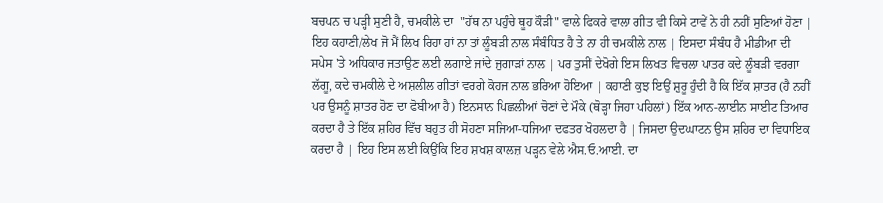ਬਚਪਨ ਚ ਪੜ੍ਹੀ ਸੁਣੀ ਹੈ, ਚਮਕੀਲੇ ਦਾ  "ਹੱਥ ਨਾ ਪਹੁੰਚੇ ਥੂਹ ਕੌੜੀ" ਵਾਲੇ ਫਿਕਰੇ ਵਾਲਾ ਗੀਤ ਵੀ ਕਿਸੇ ਟਾਵੇਂ ਨੇ ਹੀ ਨਹੀਂ ਸੁਣਿਆਂ ਹੋਣਾ | ਇਹ ਕਹਾਣੀ/ਲੇਖ ਜੋ ਮੈਂ ਲਿਖ ਰਿਹਾ ਹਾਂ ਨਾ ਤਾਂ ਲੂੰਬੜੀ ਨਾਲ ਸੰਬੰਧਿਤ ਹੈ ਤੇ ਨਾ ਹੀ ਚਮਕੀਲੇ ਨਾਲ | ਇਸਦਾ ਸੰਬੰਧ ਹੈ ਮੀਡੀਆ ਦੀ ਸਪੇਸ 'ਤੇ ਅਧਿਕਾਰ ਜਤਾਉਣ ਲਈ ਲਗਾਏ ਜਾਂਦੇ ਜੁਗਾੜਾਂ ਨਾਲ | ਪਰ ਤੁਸੀਂ ਦੇਖੋਗੇ ਇਸ ਲਿਖਤ ਵਿਚਲਾ ਪਾਤਰ ਕਦੇ ਲੂੰਬੜੀ ਵਰਗਾ ਲੱਗੂ, ਕਦੇ ਚਮਕੀਲੇ ਦੇ ਅਸ਼ਲੀਲ ਗੀਤਾਂ ਵਰਗੇ ਕੋਹਜ ਨਾਲ ਭਰਿਆ ਹੋਇਆ | ਕਹਾਣੀ ਕੁਝ ਇਉਂ ਸ਼ੁਰੂ ਹੁੰਦੀ ਹੈ ਕਿ ਇੱਕ ਸ਼ਾਤਰ (ਹੈ ਨਹੀਂ ਪਰ ਉਸਨੂੰ ਸ਼ਾਤਰ ਹੋਣ ਦਾ ਫੋਬੀਆ ਹੈ) ਇਨਸਾਨ ਪਿਛਲੀਆਂ ਚੋਣਾਂ ਦੇ ਮੌਕੇ (ਥੋੜ੍ਹਾ ਜਿਹਾ ਪਹਿਲਾਂ) ਇੱਕ ਆਨ-ਲਾਈਨ ਸਾਈਟ ਤਿਆਰ ਕਰਦਾ ਹੈ ਤੇ ਇੱਕ ਸ਼ਹਿਰ ਵਿੱਚ ਬਹੁਤ ਹੀ ਸੋਹਣਾ ਸਜਿਆ-ਧਜਿਆ ਦਫਤਰ ਖੋਹਲਦਾ ਹੈ | ਜਿਸਦਾ ਉਦਘਾਟਨ ਉਸ ਸ਼ਹਿਰ ਦਾ ਵਿਧਾਇਕ ਕਰਦਾ ਹੈ | ਇਹ ਇਸ ਲਈ ਕਿਉਂਕਿ ਇਹ ਸ਼ਖਸ਼ ਕਾਲਜ਼ ਪੜ੍ਹਨ ਵੇਲੇ ਐਸ.ਓ.ਆਈ. ਦਾ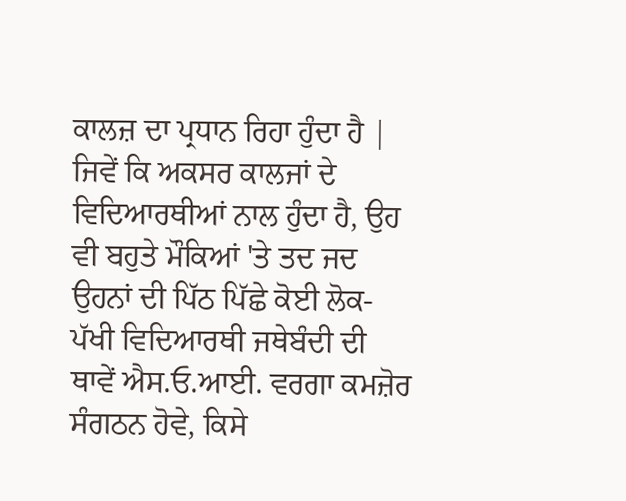ਕਾਲਜ਼ ਦਾ ਪ੍ਰਧਾਨ ਰਿਹਾ ਹੁੰਦਾ ਹੈ | ਜਿਵੇਂ ਕਿ ਅਕਸਰ ਕਾਲਜਾਂ ਦੇ ਵਿਦਿਆਰਥੀਆਂ ਨਾਲ ਹੁੰਦਾ ਹੈ, ਉਹ ਵੀ ਬਹੁਤੇ ਮੌਕਿਆਂ 'ਤੇ ਤਦ ਜਦ ਉਹਨਾਂ ਦੀ ਪਿੱਠ ਪਿੱਛੇ ਕੋਈ ਲੋਕ-ਪੱਖੀ ਵਿਦਿਆਰਥੀ ਜਥੇਬੰਦੀ ਦੀ ਥਾਵੇਂ ਐਸ.ਓ.ਆਈ. ਵਰਗਾ ਕਮਜ਼ੋਰ ਸੰਗਠਨ ਹੋਵੇ, ਕਿਸੇ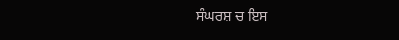ਸੰਘਰਸ਼ ਚ ਇਸ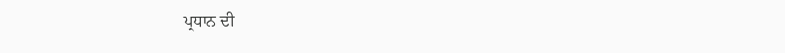ਪ੍ਰਧਾਨ ਦੀ